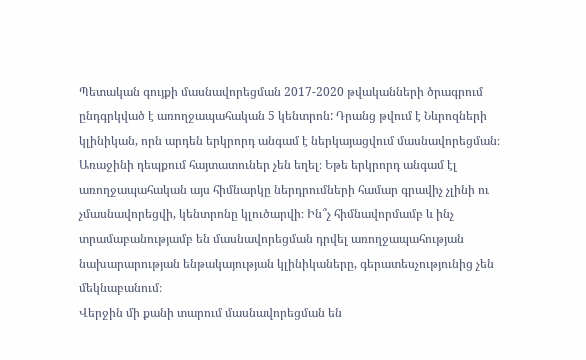Պետական գույքի մասնավորեցման 2017-2020 թվականների ծրագրում ընդգրկված է առողջապահական 5 կենտրոն: Դրանց թվում է Նևրոզների կլինիկան, որն արդեն երկրորդ անգամ է ներկայացվում մասնավորեցման։ Առաջինի դեպքում հայտատուներ չեն եղել։ Եթե երկրորդ անգամ էլ առողջապահական այս հիմնարկը ներդրումների համար գրավիչ չլինի ու չմասնավորեցվի, կենտրոնը կլուծարվի։ Ին՞չ հիմնավորմամբ և ինչ տրամաբանությամբ են մասնավորեցման դրվել առողջապահության նախարարության ենթակայության կլինիկաները, գերատեսչությունից չեն մեկնաբանում։
Վերջին մի քանի տարում մասնավորեցման են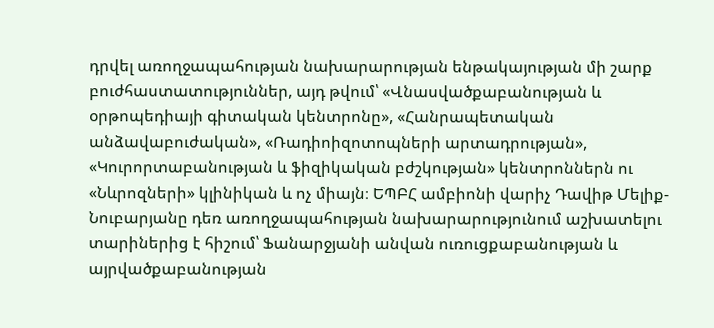դրվել առողջապահության նախարարության ենթակայության մի շարք բուժհաստատություններ, այդ թվում՝ «Վնասվածքաբանության և օրթոպեդիայի գիտական կենտրոնը», «Հանրապետական անձավաբուժական», «Ռադիոիզոտոպների արտադրության», «Կուրորտաբանության և ֆիզիկական բժշկության» կենտրոններն ու «Նևրոզների» կլինիկան և ոչ միայն։ ԵՊԲՀ ամբիոնի վարիչ Դավիթ Մելիք-Նուբարյանը դեռ առողջապահության նախարարությունում աշխատելու տարիներից է հիշում՝ Ֆանարջյանի անվան ուռուցքաբանության և այրվածքաբանության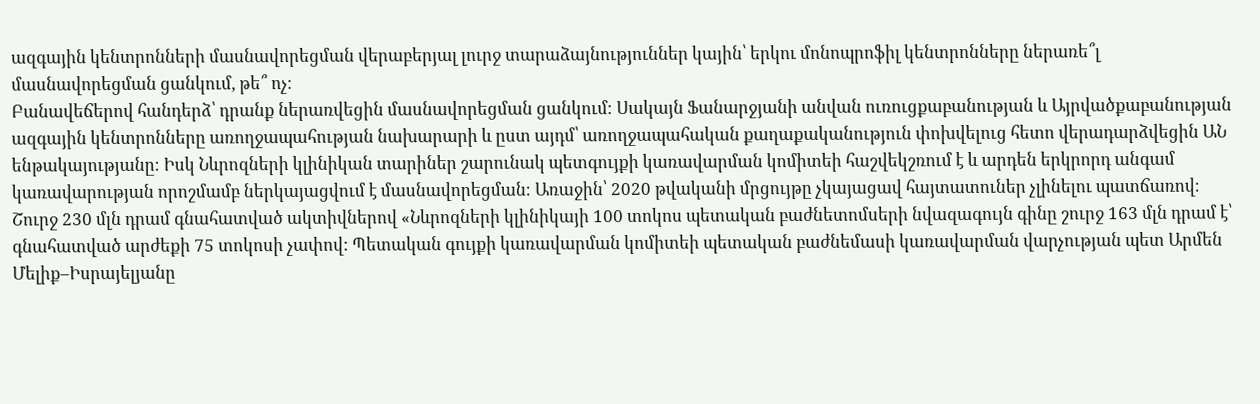ազգային կենտրոնների մասնավորեցման վերաբերյալ լուրջ տարաձայնություններ կային՝ երկու մոնոպրոֆիլ կենտրոնները ներառե՞լ մասնավորեցման ցանկում, թե՞ ոչ։
Բանավեճերով հանդերձ՝ դրանք ներառվեցին մասնավորեցման ցանկում։ Սակայն Ֆանարջյանի անվան ուռուցքաբանության և Այրվածքաբանության ազգային կենտրոնները առողջապահության նախարարի և ըստ այդմ՝ առողջապահական քաղաքականություն փոխվելուց հետո վերադարձվեցին ԱՆ ենթակայությանը։ Իսկ Նևրոզների կլինիկան տարիներ շարունակ պետգույքի կառավարման կոմիտեի հաշվեկշռում է և արդեն երկրորդ անգամ կառավարության որոշմամբ ներկայացվում է մասնավորեցման։ Առաջին՝ 2020 թվականի մրցույթը չկայացավ հայտատուներ չլինելու պատճառով։ Շուրջ 230 մլն դրամ գնահատված ակտիվներով «Նևրոզների կլինիկայի 100 տոկոս պետական բաժնետոմսերի նվազագույն գինը շուրջ 163 մլն դրամ է՝ գնահատված արժեքի 75 տոկոսի չափով: Պետական գույքի կառավարման կոմիտեի պետական բաժնեմասի կառավարման վարչության պետ Արմեն Մելիք–Իսրայելյանը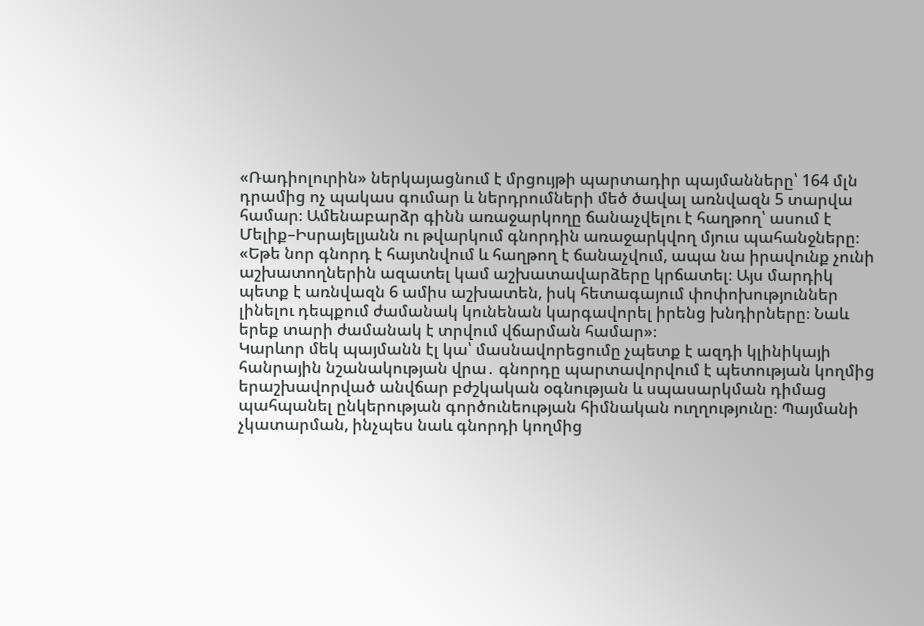«Ռադիոլուրին» ներկայացնում է մրցույթի պարտադիր պայմանները՝ 164 մլն դրամից ոչ պակաս գումար և ներդրումների մեծ ծավալ առնվազն 5 տարվա համար։ Ամենաբարձր գինն առաջարկողը ճանաչվելու է հաղթող՝ ասում է Մելիք–Իսրայելյանն ու թվարկում գնորդին առաջարկվող մյուս պահանջները։
«Եթե նոր գնորդ է հայտնվում և հաղթող է ճանաչվում, ապա նա իրավունք չունի աշխատողներին ազատել կամ աշխատավարձերը կրճատել։ Այս մարդիկ պետք է առնվազն 6 ամիս աշխատեն, իսկ հետագայում փոփոխություններ լինելու դեպքում ժամանակ կունենան կարգավորել իրենց խնդիրները։ Նաև երեք տարի ժամանակ է տրվում վճարման համար»։
Կարևոր մեկ պայմանն էլ կա՝ մասնավորեցումը չպետք է ազդի կլինիկայի հանրային նշանակության վրա․ գնորդը պարտավորվում է պետության կողմից երաշխավորված անվճար բժշկական օգնության և սպասարկման դիմաց պահպանել ընկերության գործունեության հիմնական ուղղությունը։ Պայմանի չկատարման, ինչպես նաև գնորդի կողմից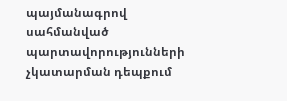պայմանագրով սահմանված պարտավորությունների չկատարման դեպքում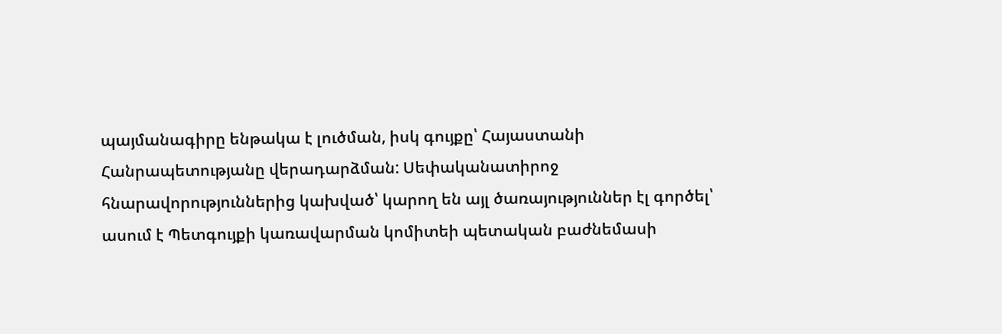պայմանագիրը ենթակա է լուծման, իսկ գույքը՝ Հայաստանի Հանրապետությանը վերադարձման: Սեփականատիրոջ հնարավորություններից կախված՝ կարող են այլ ծառայություններ էլ գործել՝ ասում է Պետգույքի կառավարման կոմիտեի պետական բաժնեմասի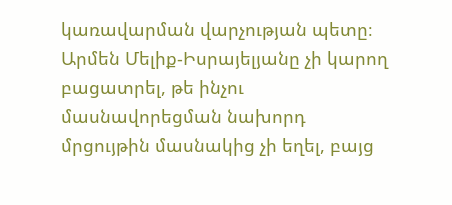կառավարման վարչության պետը։ Արմեն Մելիք-Իսրայելյանը չի կարող բացատրել, թե ինչու մասնավորեցման նախորդ մրցույթին մասնակից չի եղել, բայց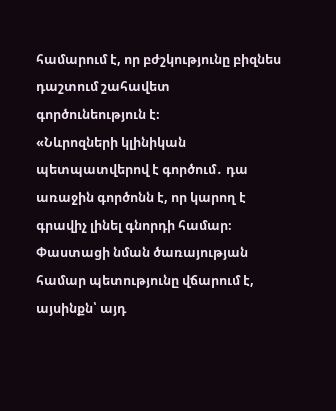համարում է, որ բժշկությունը բիզնես դաշտում շահավետ գործունեություն է։
«Նևրոզների կլինիկան պետպատվերով է գործում․ դա առաջին գործոնն է, որ կարող է գրավիչ լինել գնորդի համար։ Փաստացի նման ծառայության համար պետությունը վճարում է, այսինքն՝ այդ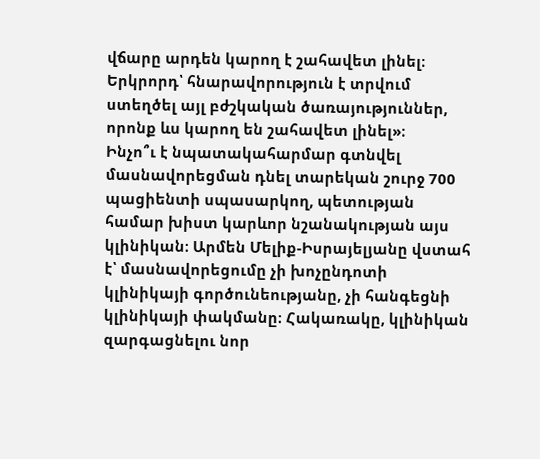վճարը արդեն կարող է շահավետ լինել։ Երկրորդ՝ հնարավորություն է տրվում ստեղծել այլ բժշկական ծառայություններ, որոնք ևս կարող են շահավետ լինել»։
Ինչո՞ւ է նպատակահարմար գտնվել մասնավորեցման դնել տարեկան շուրջ 700 պացիենտի սպասարկող, պետության համար խիստ կարևոր նշանակության այս կլինիկան։ Արմեն Մելիք-Իսրայելյանը վստահ է՝ մասնավորեցումը չի խոչընդոտի կլինիկայի գործունեությանը, չի հանգեցնի կլինիկայի փակմանը։ Հակառակը, կլինիկան զարգացնելու նոր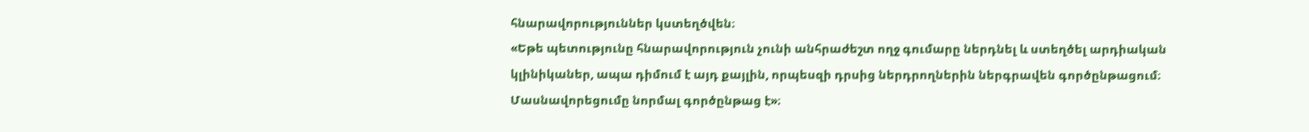հնարավորություններ կստեղծվեն։
«Եթե պետությունը հնարավորություն չունի անհրաժեշտ ողջ գումարը ներդնել և ստեղծել արդիական կլինիկաներ, ապա դիմում է այդ քայլին, որպեսզի դրսից ներդրողներին ներգրավեն գործընթացում։ Մասնավորեցումը նորմալ գործընթաց է»։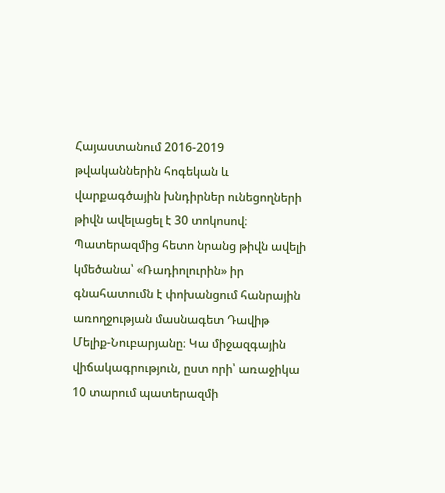Հայաստանում 2016-2019 թվականներին հոգեկան և վարքագծային խնդիրներ ունեցողների թիվն ավելացել է 30 տոկոսով։ Պատերազմից հետո նրանց թիվն ավելի կմեծանա՝ «Ռադիոլուրին» իր գնահատումն է փոխանցում հանրային առողջության մասնագետ Դավիթ Մելիք-Նուբարյանը։ Կա միջազգային վիճակագրություն, ըստ որի՝ առաջիկա 10 տարում պատերազմի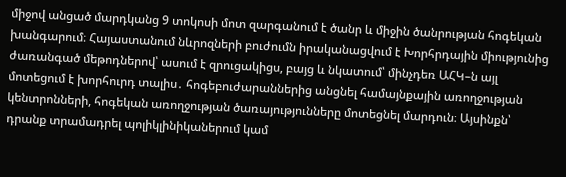միջով անցած մարդկանց 9 տոկոսի մոտ զարգանում է ծանր և միջին ծանրության հոգեկան խանգարում։ Հայաստանում նևրոզների բուժումն իրականացվում է Խորհրդային միությունից ժառանգած մեթոդներով՝ ասում է զրուցակիցս, բայց և նկատում՝ մինչդեռ ԱՀԿ–ն այլ մոտեցում է խորհուրդ տալիս․ հոգեբուժարաններից անցնել համայնքային առողջության կենտրոնների, հոգեկան առողջության ծառայությունները մոտեցնել մարդուն։ Այսինքն՝ դրանք տրամադրել պոլիկլինիկաներում կամ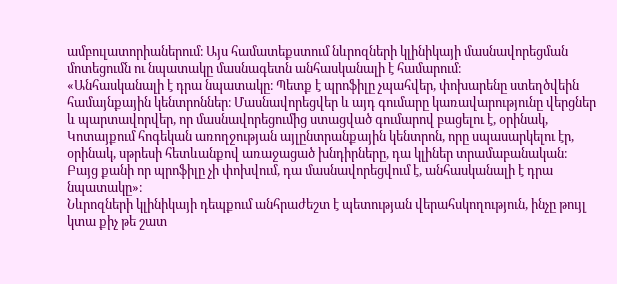ամբուլատորիաներում։ Այս համատեքստում նևրոզների կլինիկայի մասնավորեցման մոտեցումն ու նպատակը մասնագետն անհասկանալի է համարում։
«Անհասկանալի է դրա նպատակը։ Պետք է պրոֆիլը չպահվեր, փոխարենը ստեղծվեին համայնքային կենտրոններ։ Մասնավորեցվեր և այդ գումարը կառավարությունը վերցներ և պարտավորվեր, որ մասնավորեցումից ստացված գումարով բացելու է, օրինակ, Կոտայքում հոգեկան առողջության այլընտրանքային կենտրոն, որը սպասարկելու էր, օրինակ, սթրեսի հետևանքով առաջացած խնդիրները, դա կլիներ տրամաբանական։ Բայց քանի որ պրոֆիլը չի փոխվում, դա մասնավորեցվում է, անհասկանալի է դրա նպատակը»։
Նևրոզների կլինիկայի դեպքում անհրաժեշտ է պետության վերահսկողություն, ինչը թույլ կտա քիչ թե շատ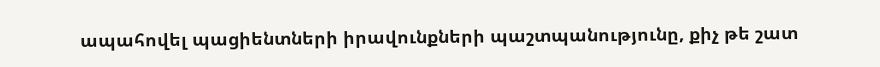ապահովել պացիենտների իրավունքների պաշտպանությունը, քիչ թե շատ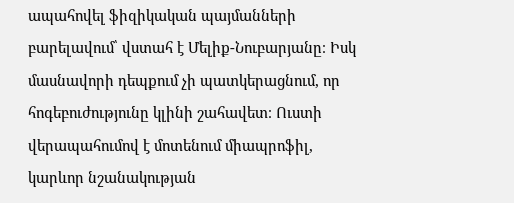ապահովել ֆիզիկական պայմանների բարելավում՝ վստահ է Մելիք-Նուբարյանը։ Իսկ մասնավորի դեպքում չի պատկերացնում, որ հոգեբուժությունը կլինի շահավետ։ Ուստի վերապահումով է մոտենում միապրոֆիլ, կարևոր նշանակության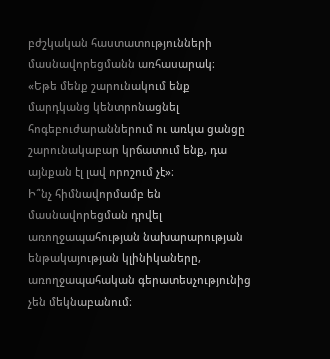բժշկական հաստատությունների մասնավորեցմանն առհասարակ։
«Եթե մենք շարունակում ենք մարդկանց կենտրոնացնել հոգեբուժարաններում ու առկա ցանցը շարունակաբար կրճատում ենք, դա այնքան էլ լավ որոշում չէ»։
Ի՞նչ հիմնավորմամբ են մասնավորեցման դրվել առողջապահության նախարարության ենթակայության կլինիկաները, առողջապահական գերատեսչությունից չեն մեկնաբանում։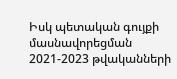Իսկ պետական գույքի մասնավորեցման 2021-2023 թվականների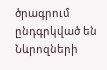ծրագրում ընդգրկված են Նևրոզների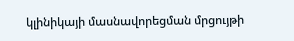կլինիկայի մասնավորեցման մրցույթի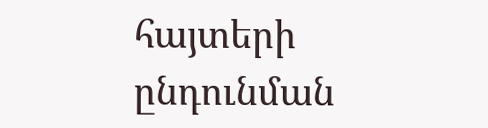հայտերի ընդունման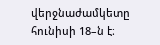վերջնաժամկետը հունիսի 18–ն է։